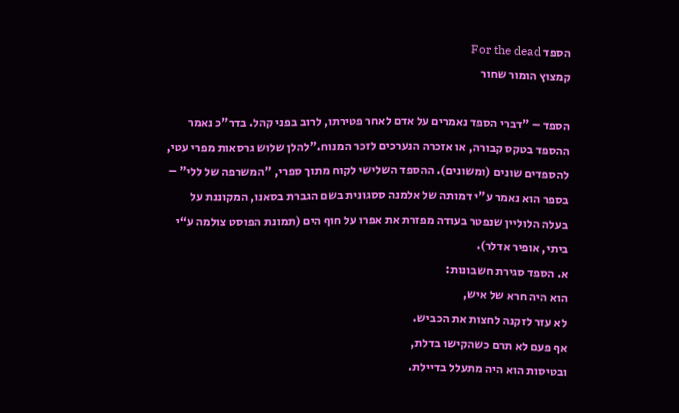הספד For the dead
קמצוץ הומור שחור

הספד – "דברי הספד נאמרים על אדם לאחר פטירתו, לרוב בפני קהל. בדר"כ נאמר ההספד בטקס קבורה, או אזכרה הנערכים לזכר המנוח."להלן שלוש גרסאות מפרי עטי, להספדים שונים (ומשונים). ההספד השלישי לקוח מתוך ספרי, "המשרפה של ללי" – בספר הוא נאמר ע"י דמותה של אלמנה ססגונית בשם הגברת בסאנו, המקוננת על בעלה הלוליין שנפטר בעודה מפזרת את אפרו על חוף הים (תמונת הפוסט צולמה ע“י ביתי, אופיר אדלר).
א. הספד סגירת חשבונות:
הוא היה חרא של איש,
לא עזר לזקנה לחצות את הכביש.
אף פעם לא תרם כשהקישו בדלת,
ובטיסות הוא היה מתעלל בדיילת.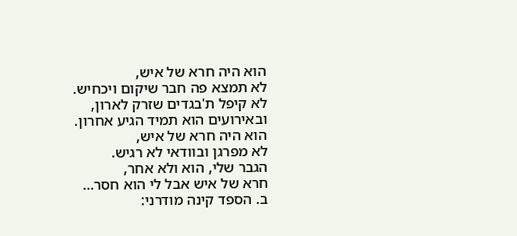הוא היה חרא של איש,
לא תמצא פה חבר שיקום ויכחיש.
לא קיפל ת'בגדים שזרק לארון,
ובאירועים הוא תמיד הגיע אחרון.
הוא היה חרא של איש,
לא מפרגן ובוודאי לא רגיש.
הגבר שלי, הוא ולא אחר,
חרא של איש אבל לי הוא חסר…
ב. הספד קינה מודרני: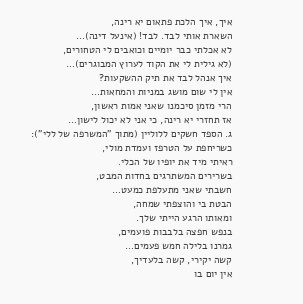איך, איך הלכת פתאום יא רינה,
השארת אותי לבד. לבד! (אינעל דינה)…
לא אכלתי כבר יומיים וכואבים לי הטחורים,
(לא גילית לי את הקוד לערוץ המבוגרים)…
איך אנהל לבד את תיק ההשקעות?
אין לי שום מושג במניות והמחאות…
הרי מזמן סיכמנו שאני אמות ראשון,
אז תחזרי יא רינה, כי אני לא יכול לישון…
ג. הספד חשקים ללוליין (מתוך "המשרפה של ללי"):
כשריחפת על הטרפז ועמדת מולי,
ראיתי מיד את יופיו של הכלי.
בשרירים המשתרגים בחדות המבט,
חשבתי שאני מתעלפת כמעט…
הבטת בי והוצפתי שמחה,
ומאותו הרגע הייתי שלך.
בנפש חפצה בלבבות פועמים,
גמרנו בלילה חמש פעמים…
קשה יקירי, קשה בלעדיך,
אין יום בו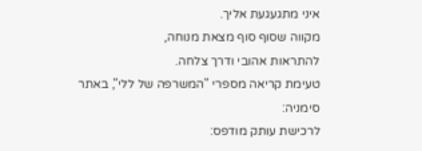איני מתגעגעת אליך.
מקווה שסוף סוף מצאת מנוחה,
להתראות אהובי ודרך צלחה.
טעימת קריאה מספרי "המשרפה של ללי", באתר סימניה:
לרכישת עותק מודפס: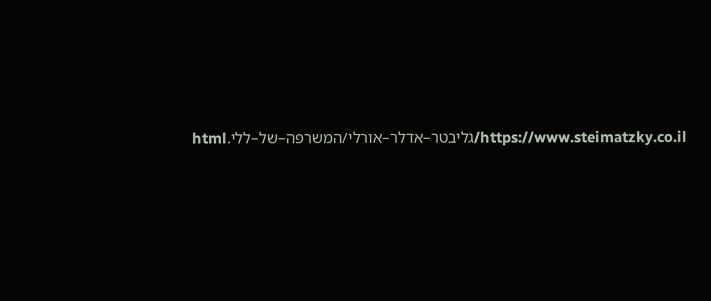https://www.steimatzky.co.il/גליבטר–אדלר–אורלי/המשרפה–של–ללי.html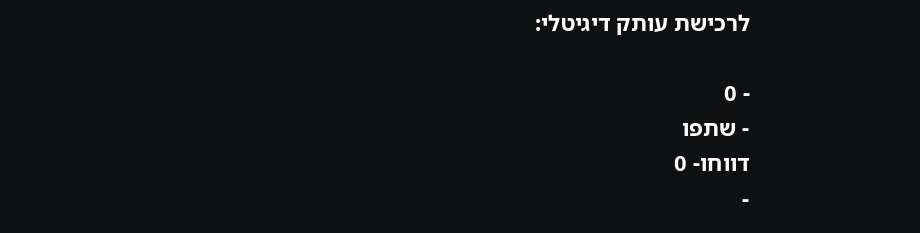לרכישת עותק דיגיטלי:

- 0
- שתפו
דווחו- 0
-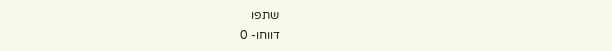שתפו
דווחו- 0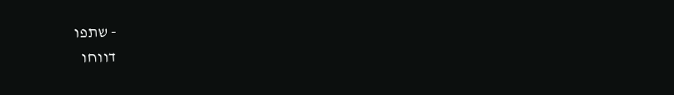- שתפו
דווחו